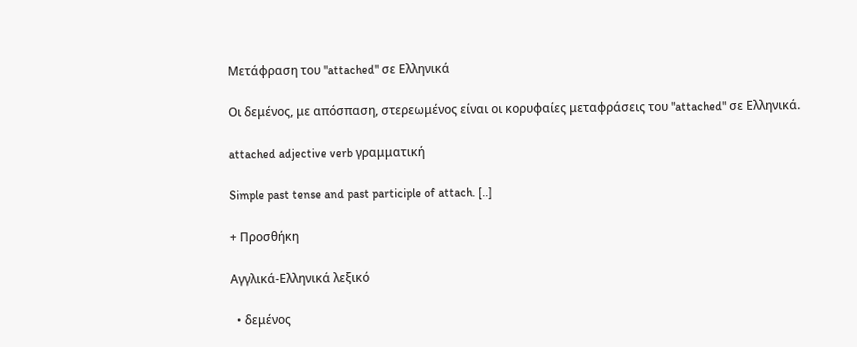Μετάφραση του "attached" σε Ελληνικά

Οι δεμένος, με απόσπαση, στερεωμένος είναι οι κορυφαίες μεταφράσεις του "attached" σε Ελληνικά.

attached adjective verb γραμματική

Simple past tense and past participle of attach. [..]

+ Προσθήκη

Αγγλικά-Ελληνικά λεξικό

  • δεμένος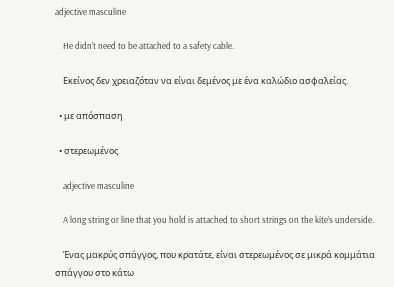adjective masculine

    He didn't need to be attached to a safety cable.

    Εκείνος δεν χρειαζόταν να είναι δεμένος με ένα καλώδιο ασφαλείας.

  • με απόσπαση

  • στερεωμένος

    adjective masculine

    A long string or line that you hold is attached to short strings on the kite’s underside.

    Ένας μακρύς σπάγγος, που κρατάτε, είναι στερεωμένος σε μικρά κομμάτια σπάγγου στο κάτω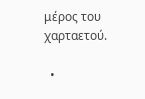μέρος του χαρταετού.

  •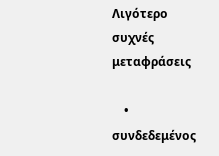Λιγότερο συχνές μεταφράσεις

    • συνδεδεμένος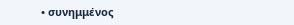• συνημμένος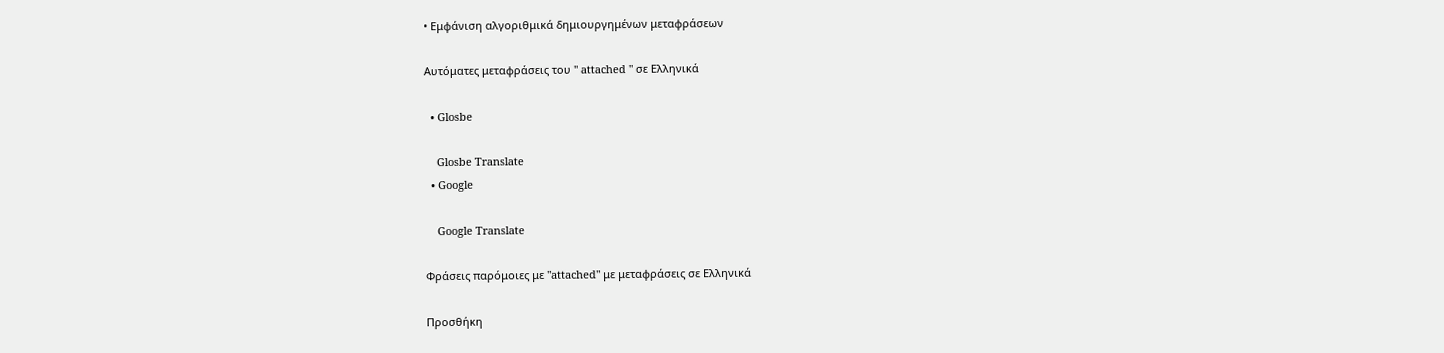• Εμφάνιση αλγοριθμικά δημιουργημένων μεταφράσεων

Αυτόματες μεταφράσεις του " attached " σε Ελληνικά

  • Glosbe

    Glosbe Translate
  • Google

    Google Translate

Φράσεις παρόμοιες με "attached" με μεταφράσεις σε Ελληνικά

Προσθήκη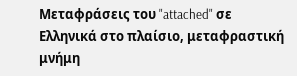Μεταφράσεις του "attached" σε Ελληνικά στο πλαίσιο, μεταφραστική μνήμη